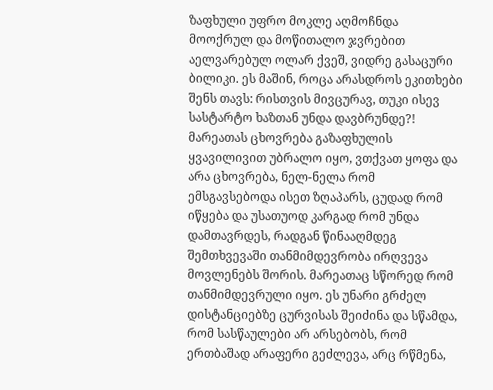ზაფხული უფრო მოკლე აღმოჩნდა მოოქრულ და მოწითალო ჯვრებით აელვარებულ ოლარ ქვეშ, ვიდრე გასაცური ბილიკი. ეს მაშინ, როცა არასდროს ეკითხები შენს თავს: რისთვის მივცურავ, თუკი ისევ სასტარტო ხაზთან უნდა დავბრუნდე?!
მარეათას ცხოვრება გაზაფხულის ყვავილივით უბრალო იყო, ვთქვათ ყოფა და არა ცხოვრება, ნელ-ნელა რომ ემსგავსებოდა ისეთ ზღაპარს, ცუდად რომ იწყება და უსათუოდ კარგად რომ უნდა დამთავრდეს, რადგან წინააღმდეგ შემთხვევაში თანმიმდევრობა ირღვევა მოვლენებს შორის. მარეათაც სწორედ რომ თანმიმდევრული იყო. ეს უნარი გრძელ დისტანციებზე ცურვისას შეიძინა და სწამდა, რომ სასწაულები არ არსებობს, რომ ერთბაშად არაფერი გეძლევა, არც რწმენა,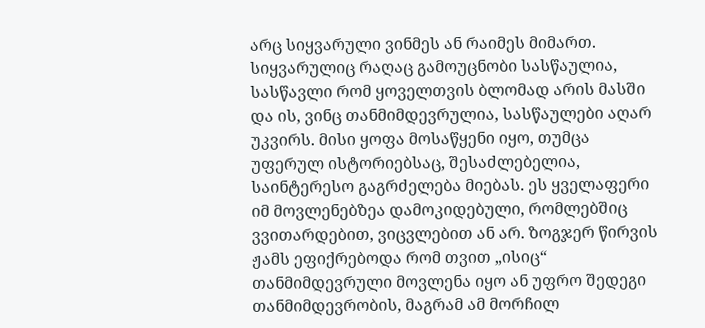არც სიყვარული ვინმეს ან რაიმეს მიმართ. სიყვარულიც რაღაც გამოუცნობი სასწაულია, სასწავლი რომ ყოველთვის ბლომად არის მასში და ის, ვინც თანმიმდევრულია, სასწაულები აღარ უკვირს. მისი ყოფა მოსაწყენი იყო, თუმცა უფერულ ისტორიებსაც, შესაძლებელია, საინტერესო გაგრძელება მიებას. ეს ყველაფერი იმ მოვლენებზეა დამოკიდებული, რომლებშიც ვვითარდებით, ვიცვლებით ან არ. ზოგჯერ წირვის ჟამს ეფიქრებოდა რომ თვით „ისიც“ თანმიმდევრული მოვლენა იყო ან უფრო შედეგი თანმიმდევრობის, მაგრამ ამ მორჩილ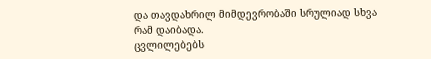და თავდახრილ მიმდევრობაში სრულიად სხვა რამ დაიბადა.
ცვლილებებს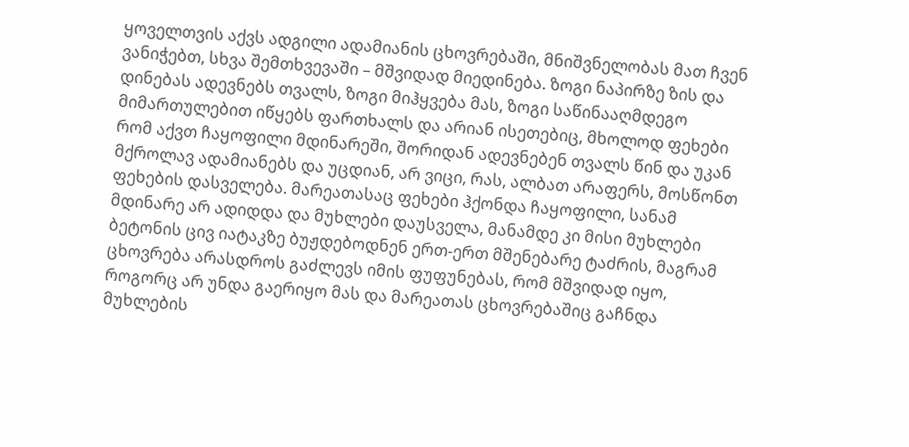ყოველთვის აქვს ადგილი ადამიანის ცხოვრებაში, მნიშვნელობას მათ ჩვენ ვანიჭებთ, სხვა შემთხვევაში – მშვიდად მიედინება. ზოგი ნაპირზე ზის და დინებას ადევნებს თვალს, ზოგი მიჰყვება მას, ზოგი საწინააღმდეგო მიმართულებით იწყებს ფართხალს და არიან ისეთებიც, მხოლოდ ფეხები რომ აქვთ ჩაყოფილი მდინარეში, შორიდან ადევნებენ თვალს წინ და უკან მქროლავ ადამიანებს და უცდიან, არ ვიცი, რას, ალბათ არაფერს, მოსწონთ ფეხების დასველება. მარეათასაც ფეხები ჰქონდა ჩაყოფილი, სანამ მდინარე არ ადიდდა და მუხლები დაუსველა, მანამდე კი მისი მუხლები ბეტონის ცივ იატაკზე ბუჟდებოდნენ ერთ-ერთ მშენებარე ტაძრის, მაგრამ ცხოვრება არასდროს გაძლევს იმის ფუფუნებას, რომ მშვიდად იყო, როგორც არ უნდა გაერიყო მას და მარეათას ცხოვრებაშიც გაჩნდა მუხლების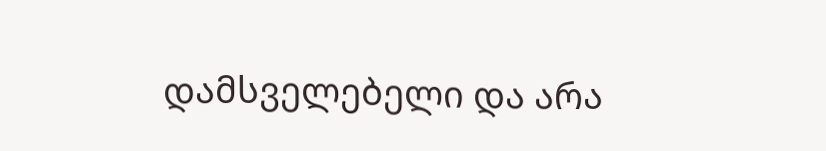დამსველებელი და არა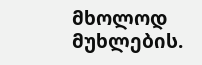მხოლოდ მუხლების.